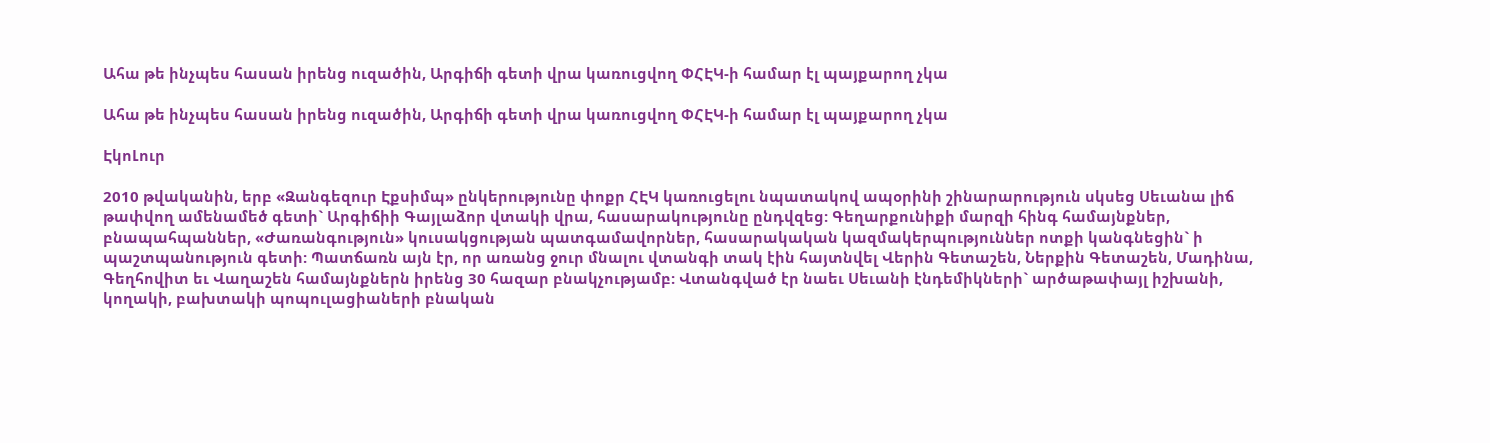Ահա թե ինչպես հասան իրենց ուզածին, Արգիճի գետի վրա կառուցվող ՓՀԷԿ-ի համար էլ պայքարող չկա

Ահա թե ինչպես հասան իրենց ուզածին, Արգիճի գետի վրա կառուցվող ՓՀԷԿ-ի համար էլ պայքարող չկա

ԷկոԼուր

2010 թվականին, երբ «Զանգեզուր Էքսիմպ» ընկերությունը փոքր ՀԷԿ կառուցելու նպատակով ապօրինի շինարարություն սկսեց Սեւանա լիճ թափվող ամենամեծ գետի` Արգիճիի Գայլաձոր վտակի վրա, հասարակությունը ընդվզեց: Գեղարքունիքի մարզի հինգ համայնքներ, բնապահպաններ, «Ժառանգություն» կուսակցության պատգամավորներ, հասարակական կազմակերպություններ ոտքի կանգնեցին` ի պաշտպանություն գետի: Պատճառն այն էր, որ առանց ջուր մնալու վտանգի տակ էին հայտնվել Վերին Գետաշեն, Ներքին Գետաշեն, Մադինա, Գեղհովիտ եւ Վաղաշեն համայնքներն իրենց 30 հազար բնակչությամբ: Վտանգված էր նաեւ Սեւանի էնդեմիկների` արծաթափայլ իշխանի, կողակի, բախտակի պոպուլացիաների բնական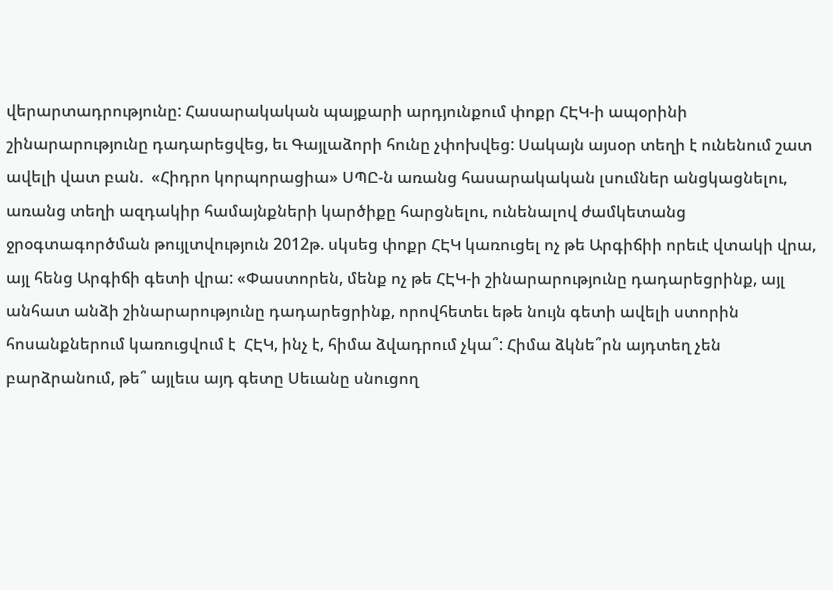վերարտադրությունը: Հասարակական պայքարի արդյունքում փոքր ՀԷԿ-ի ապօրինի շինարարությունը դադարեցվեց, եւ Գայլաձորի հունը չփոխվեց: Սակայն այսօր տեղի է ունենում շատ ավելի վատ բան.  «Հիդրո կորպորացիա» ՍՊԸ-ն առանց հասարակական լսումներ անցկացնելու, առանց տեղի ազդակիր համայնքների կարծիքը հարցնելու, ունենալով ժամկետանց ջրօգտագործման թույլտվություն 2012թ. սկսեց փոքր ՀԷԿ կառուցել ոչ թե Արգիճիի որեւէ վտակի վրա, այլ հենց Արգիճի գետի վրա: «Փաստորեն, մենք ոչ թե ՀԷԿ-ի շինարարությունը դադարեցրինք, այլ անհատ անձի շինարարությունը դադարեցրինք, որովհետեւ եթե նույն գետի ավելի ստորին հոսանքներում կառուցվում է  ՀԷԿ, ինչ է, հիմա ձվադրում չկա՞: Հիմա ձկնե՞րն այդտեղ չեն բարձրանում, թե՞ այլեւս այդ գետը Սեւանը սնուցող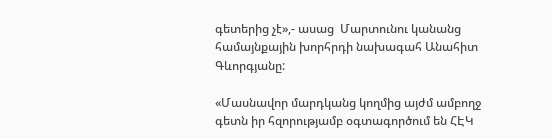գետերից չէ»,- ասաց  Մարտունու կանանց համայնքային խորհրդի նախագահ Անահիտ Գևորգյանը:

«Մասնավոր մարդկանց կողմից այժմ ամբողջ գետն իր հզորությամբ օգտագործում են ՀԷԿ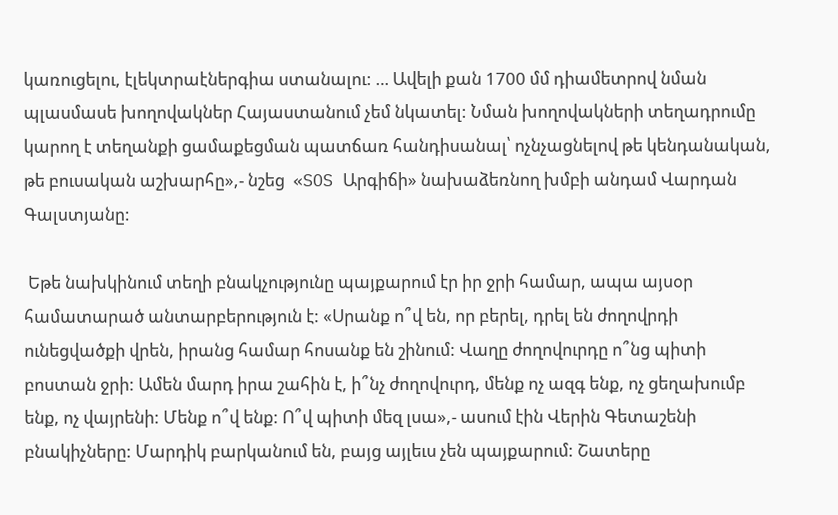կառուցելու, էլեկտրաէներգիա ստանալու: … Ավելի քան 1700 մմ դիամետրով նման պլասմասե խողովակներ Հայաստանում չեմ նկատել: Նման խողովակների տեղադրումը կարող է տեղանքի ցամաքեցման պատճառ հանդիսանալ՝ ոչնչացնելով թե կենդանական, թե բուսական աշխարհը»,- նշեց  «SOS Արգիճի» նախաձեռնող խմբի անդամ Վարդան Գալստյանը:

 Եթե նախկինում տեղի բնակչությունը պայքարում էր իր ջրի համար, ապա այսօր համատարած անտարբերություն է: «Սրանք ո՞վ են, որ բերել, դրել են ժողովրդի ունեցվածքի վրեն, իրանց համար հոսանք են շինում: Վաղը ժողովուրդը ո՞նց պիտի բոստան ջրի: Ամեն մարդ իրա շահին է, ի՞նչ ժողովուրդ, մենք ոչ ազգ ենք, ոչ ցեղախումբ ենք, ոչ վայրենի: Մենք ո՞վ ենք: Ո՞վ պիտի մեզ լսա»,- ասում էին Վերին Գետաշենի բնակիչները: Մարդիկ բարկանում են, բայց այլեւս չեն պայքարում: Շատերը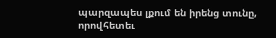պարզապես լքում են իրենց տունը, որովհետեւ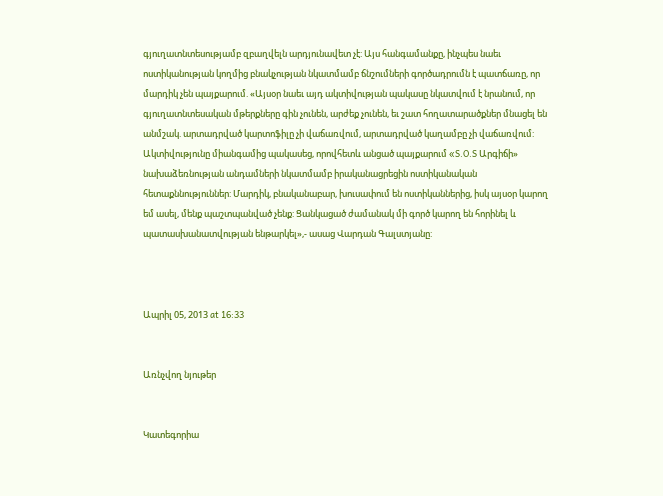գյուղատնտեսությամբ զբաղվելն արդյունավետ չէ: Այս հանգամանքը, ինչպես նաեւ ոստիկանության կողմից բնակչության նկատմամբ ճնշումների գործադրումն է պատճառը, որ մարդիկ չեն պայքարում. «Այսօր նաեւ այդ ակտիվության պակասը նկատվում է նրանում, որ գյուղատնտեսական մթերքները գին չունեն, արժեք չունեն, եւ շատ հողատարածքներ մնացել են անմշակ. արտադրված կարտոֆիլը չի վաճառվում, արտադրված կաղամբը չի վաճառվում: Ակտիվությունը միանգամից պակասեց, որովհետև անցած պայքարում «S.O.S Արգիճի» նախաձեռնության անդամների նկատմամբ իրականացրեցին ոստիկանական հետաքննություններ: Մարդիկ, բնականաբար, խուսափում են ոստիկաններից, իսկ այսօր կարող եմ ասել, մենք պաշտպանված չենք: Ցանկացած ժամանակ մի գործ կարող են հորինել և պատասխանատվության ենթարկել»,- ասաց Վարդան Գալստյանը:



Ապրիլ 05, 2013 at 16:33


Առնչվող նյութեր


Կատեգորիա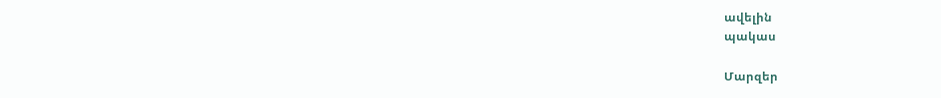ավելին
պակաս

Մարզեր